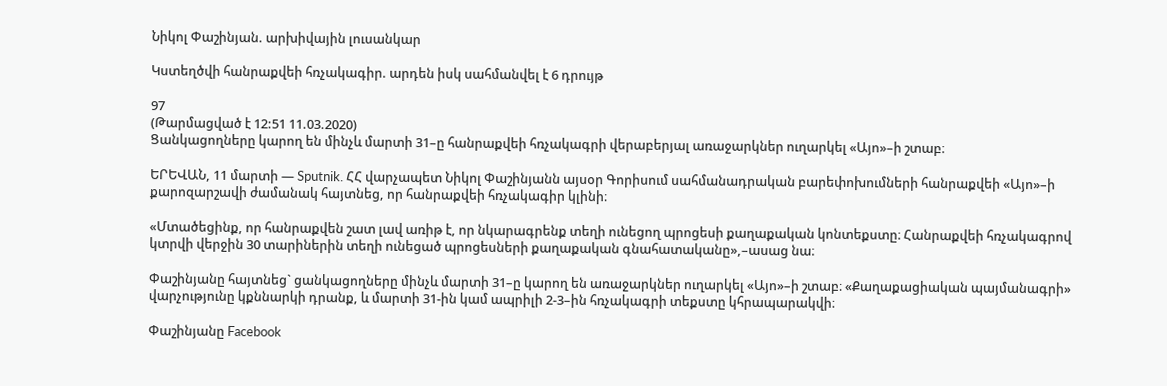Նիկոլ Փաշինյան. արխիվային լուսանկար

Կստեղծվի հանրաքվեի հռչակագիր. արդեն իսկ սահմանվել է 6 դրույթ

97
(Թարմացված է 12:51 11.03.2020)
Ցանկացողները կարող են մինչև մարտի 31–ը հանրաքվեի հռչակագրի վերաբերյալ առաջարկներ ուղարկել «Այո»–ի շտաբ։

ԵՐԵՎԱՆ, 11 մարտի — Sputnik. ՀՀ վարչապետ Նիկոլ Փաշինյանն այսօր Գորիսում սահմանադրական բարեփոխումների հանրաքվեի «Այո»–ի քարոզարշավի ժամանակ հայտնեց, որ հանրաքվեի հռչակագիր կլինի։

«Մտածեցինք, որ հանրաքվեն շատ լավ առիթ է, որ նկարագրենք տեղի ունեցող պրոցեսի քաղաքական կոնտեքստը։ Հանրաքվեի հռչակագրով կտրվի վերջին 30 տարիներին տեղի ունեցած պրոցեսների քաղաքական գնահատականը»,–ասաց նա։

Փաշինյանը հայտնեց` ցանկացողները մինչև մարտի 31–ը կարող են առաջարկներ ուղարկել «Այո»–ի շտաբ։ «Քաղաքացիական պայմանագրի» վարչությունը կքննարկի դրանք, և մարտի 31-ին կամ ապրիլի 2-3–ին հռչակագրի տեքստը կհրապարակվի։

Փաշինյանը Facebook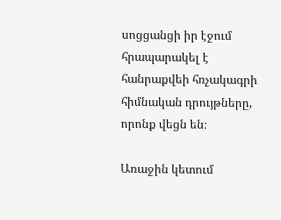սոցցանցի իր էջում հրապարակել է հանրաքվեի հռչակագրի հիմնական դրույթները, որոնք վեցն են։

Առաջին կետում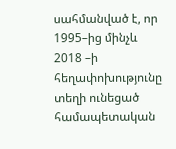սահմանված է, որ 1995–ից մինչև 2018 –ի հեղափոխությունը տեղի ունեցած համապետական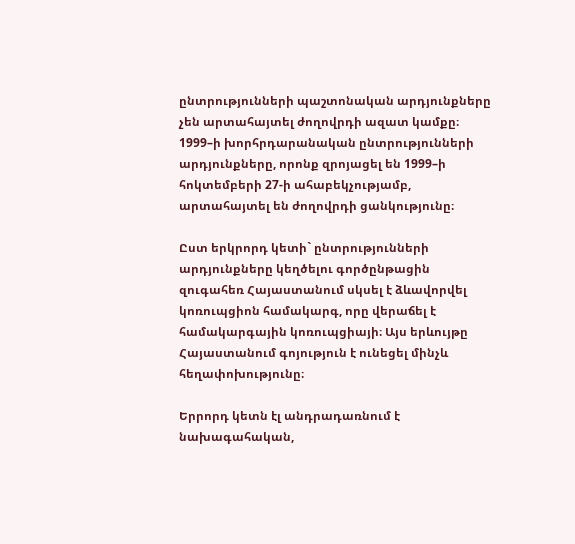ընտրությունների պաշտոնական արդյունքները չեն արտահայտել ժողովրդի ազատ կամքը։ 1999–ի խորհրդարանական ընտրությունների արդյունքները, որոնք զրոյացել են 1999–ի հոկտեմբերի 27-ի ահաբեկչությամբ, արտահայտել են ժողովրդի ցանկությունը։

Ըստ երկրորդ կետի` ընտրությունների արդյունքները կեղծելու գործընթացին զուգահեռ Հայաստանում սկսել է ձևավորվել կոռուպցիոն համակարգ, որը վերաճել է համակարգային կոռուպցիայի։ Այս երևույթը Հայաստանում գոյություն է ունեցել մինչև հեղափոխությունը։

Երրորդ կետն էլ անդրադառնում է նախագահական,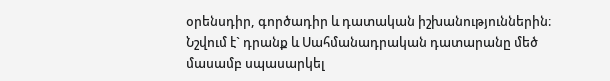օրենսդիր, գործադիր և դատական իշխանություններին։ Նշվում է` դրանք և Սահմանադրական դատարանը մեծ մասամբ սպասարկել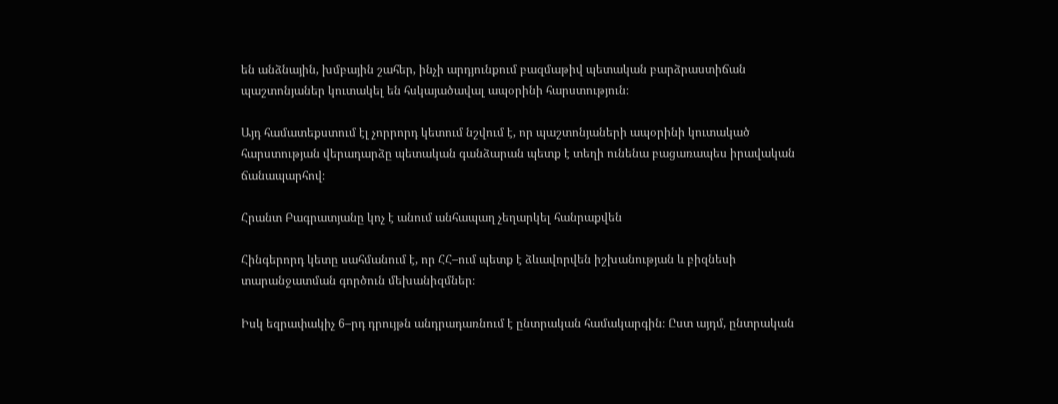են անձնային, խմբային շահեր, ինչի արդյունքում բազմաթիվ պետական բարձրաստիճան պաշտոնյաներ կուտակել են հսկայածավալ ապօրինի հարստություն։

Այդ համատեքստում էլ չորրորդ կետում նշվում է, որ պաշտոնյաների ապօրինի կուտակած հարստության վերադարձը պետական գանձարան պետք է տեղի ունենա բացառապես իրավական ճանապարհով։

Հրանտ Բագրատյանը կոչ է անում անհապաղ չեղարկել հանրաքվեն

Հինգերորդ կետը սահմանում է, որ ՀՀ–ում պետք է ձևավորվեն իշխանության և բիզնեսի տարանջատման գործուն մեխանիզմներ։

Իսկ եզրափակիչ 6–րդ դրույթն անդրադառնում է ընտրական համակարգին։ Ըստ այդմ, ընտրական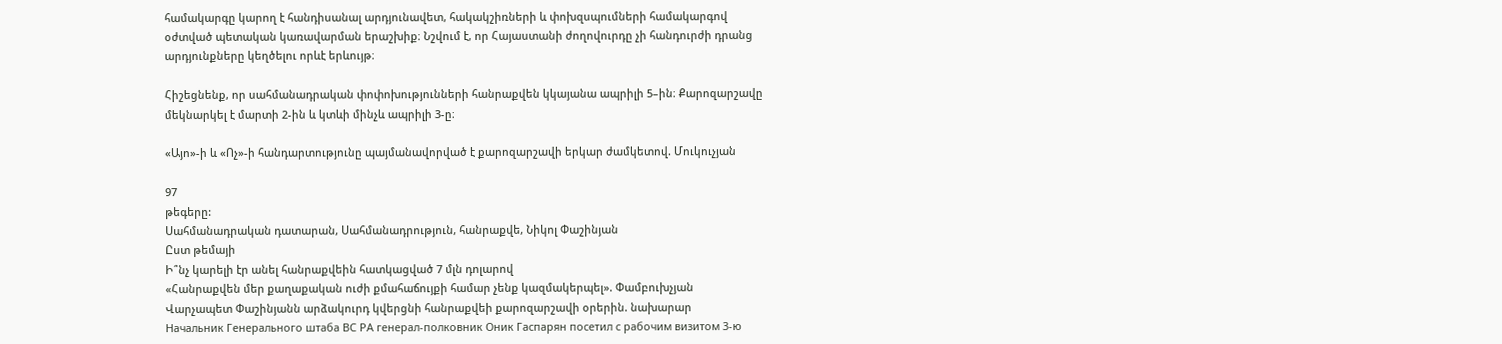համակարգը կարող է հանդիսանալ արդյունավետ, հակակշիռների և փոխզսպումների համակարգով օժտված պետական կառավարման երաշխիք։ Նշվում է, որ Հայաստանի ժողովուրդը չի հանդուրժի դրանց արդյունքները կեղծելու որևէ երևույթ։

Հիշեցնենք, որ սահմանադրական փոփոխությունների հանրաքվեն կկայանա ապրիլի 5–ին։ Քարոզարշավը մեկնարկել է մարտի 2-ին և կտևի մինչև ապրիլի 3-ը։

«Այո»-ի և «Ոչ»-ի հանդարտությունը պայմանավորված է քարոզարշավի երկար ժամկետով. Մուկուչյան

97
թեգերը:
Սահմանադրական դատարան, Սահմանադրություն, հանրաքվե, Նիկոլ Փաշինյան
Ըստ թեմայի
Ի՞նչ կարելի էր անել հանրաքվեին հատկացված 7 մլն դոլարով
«Հանրաքվեն մեր քաղաքական ուժի քմահաճույքի համար չենք կազմակերպել». Փամբուխչյան
Վարչապետ Փաշինյանն արձակուրդ կվերցնի հանրաքվեի քարոզարշավի օրերին. նախարար
Начальник Генерального штаба ВС РА генерал-полковник Оник Гаспарян посетил с рабочим визитом 3-ю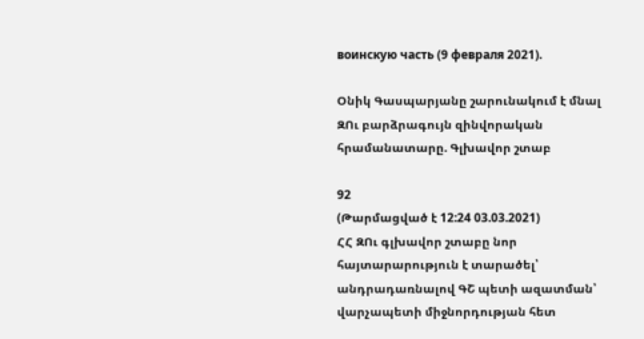воинскую часть (9 февраля 2021).

Օնիկ Գասպարյանը շարունակում է մնալ ԶՈւ բարձրագույն զինվորական հրամանատարը. Գլխավոր շտաբ

92
(Թարմացված է 12:24 03.03.2021)
ՀՀ ԶՈւ գլխավոր շտաբը նոր հայտարարություն է տարածել՝ անդրադառնալով ԳՇ պետի ազատման՝ վարչապետի միջնորդության հետ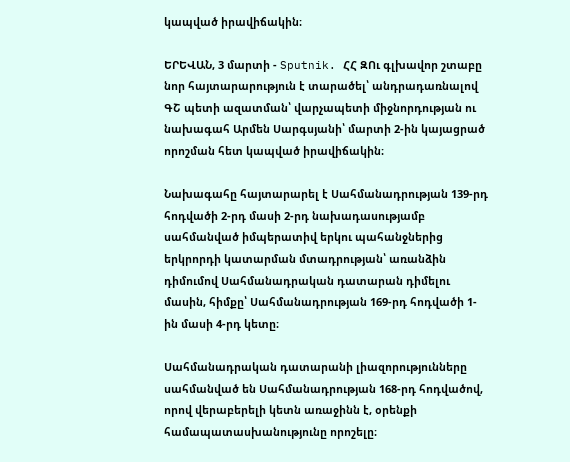կապված իրավիճակին։

ԵՐԵՎԱՆ, 3 մարտի - Sputnik. ՀՀ ԶՈւ գլխավոր շտաբը նոր հայտարարություն է տարածել՝ անդրադառնալով ԳՇ պետի ազատման՝ վարչապետի միջնորդության ու նախագահ Արմեն Սարգսյանի՝ մարտի 2-ին կայացրած որոշման հետ կապված իրավիճակին։

Նախագահը հայտարարել է Սահմանադրության 139-րդ հոդվածի 2-րդ մասի 2-րդ նախադասությամբ սահմանված իմպերատիվ երկու պահանջներից երկրորդի կատարման մտադրության՝ առանձին դիմումով Սահմանադրական դատարան դիմելու մասին, հիմքը՝ Սահմանադրության 169-րդ հոդվածի 1-ին մասի 4-րդ կետը։

Սահմանադրական դատարանի լիազորությունները սահմանված են Սահմանադրության 168-րդ հոդվածով, որով վերաբերելի կետն առաջինն է, օրենքի համապատասխանությունը որոշելը։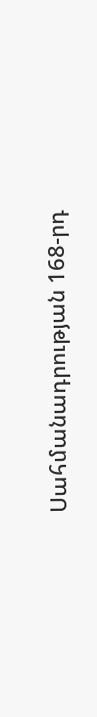Սահմանադրության 168-րդ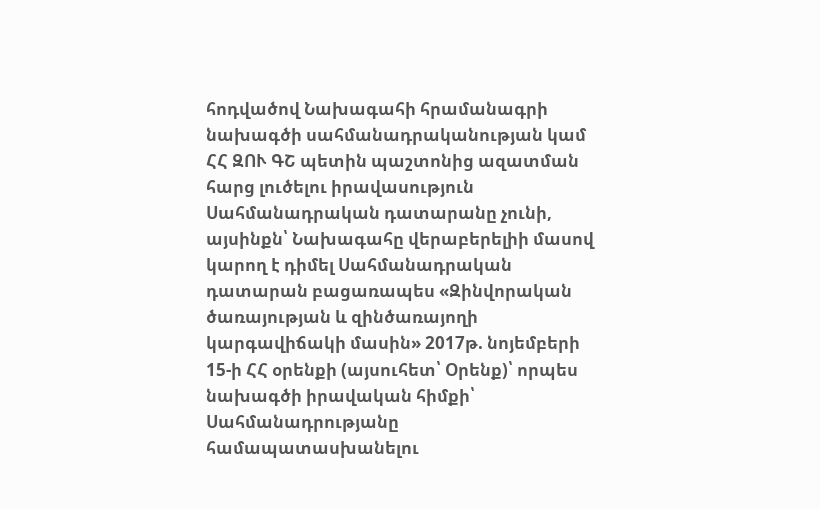հոդվածով Նախագահի հրամանագրի նախագծի սահմանադրականության կամ ՀՀ ԶՈՒ ԳՇ պետին պաշտոնից ազատման հարց լուծելու իրավասություն Սահմանադրական դատարանը չունի, այսինքն՝ Նախագահը վերաբերելիի մասով կարող է դիմել Սահմանադրական դատարան բացառապես «Զինվորական ծառայության և զինծառայողի կարգավիճակի մասին» 2017թ. նոյեմբերի 15-ի ՀՀ օրենքի (այսուհետ՝ Օրենք)՝ որպես նախագծի իրավական հիմքի՝ Սահմանադրությանը համապատասխանելու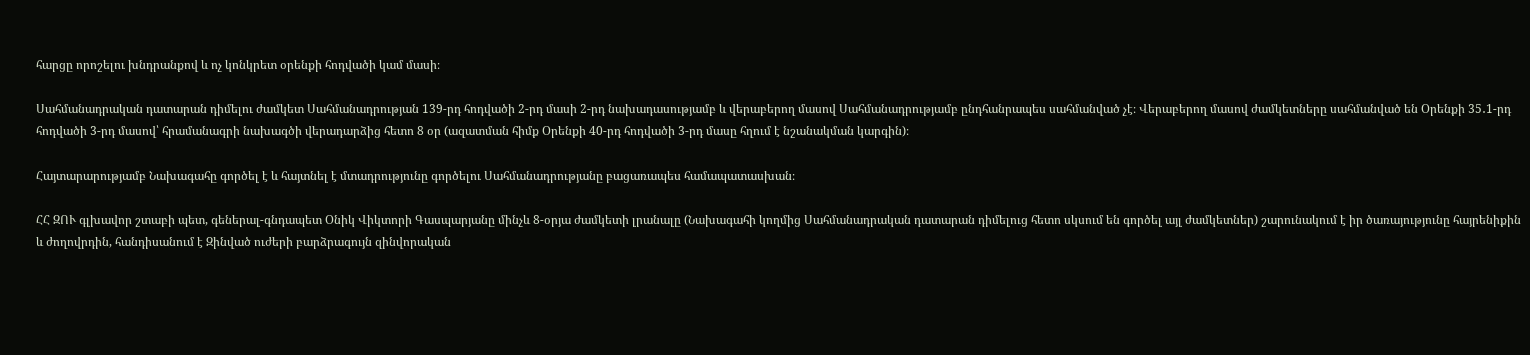հարցը որոշելու խնդրանքով և ոչ կոնկրետ օրենքի հոդվածի կամ մասի։

Սահմանադրական դատարան դիմելու ժամկետ Սահմանադրության 139-րդ հոդվածի 2-րդ մասի 2-րդ նախադասությամբ և վերաբերող մասով Սահմանադրությամբ ընդհանրապես սահմանված չէ։ Վերաբերող մասով ժամկետները սահմանված են Օրենքի 35․1-րդ հոդվածի 3-րդ մասով՝ հրամանագրի նախագծի վերադարձից հետո 8 օր (ազատման հիմք Օրենքի 40-րդ հոդվածի 3-րդ մասը հղում է նշանակման կարգին)։

Հայտարարությամբ Նախագահը գործել է և հայտնել է մտադրությունը գործելու Սահմանադրությանը բացառապես համապատասխան։

ՀՀ ԶՈՒ գլխավոր շտաբի պետ, գեներալ-գնդապետ Օնիկ Վիկտորի Գասպարյանը մինչև 8-օրյա ժամկետի լրանալը (Նախագահի կողմից Սահմանադրական դատարան դիմելուց հետո սկսում են գործել այլ ժամկետներ) շարունակում է իր ծառայությունը հայրենիքին և ժողովրդին, հանդիսանում է Զինված ուժերի բարձրագույն զինվորական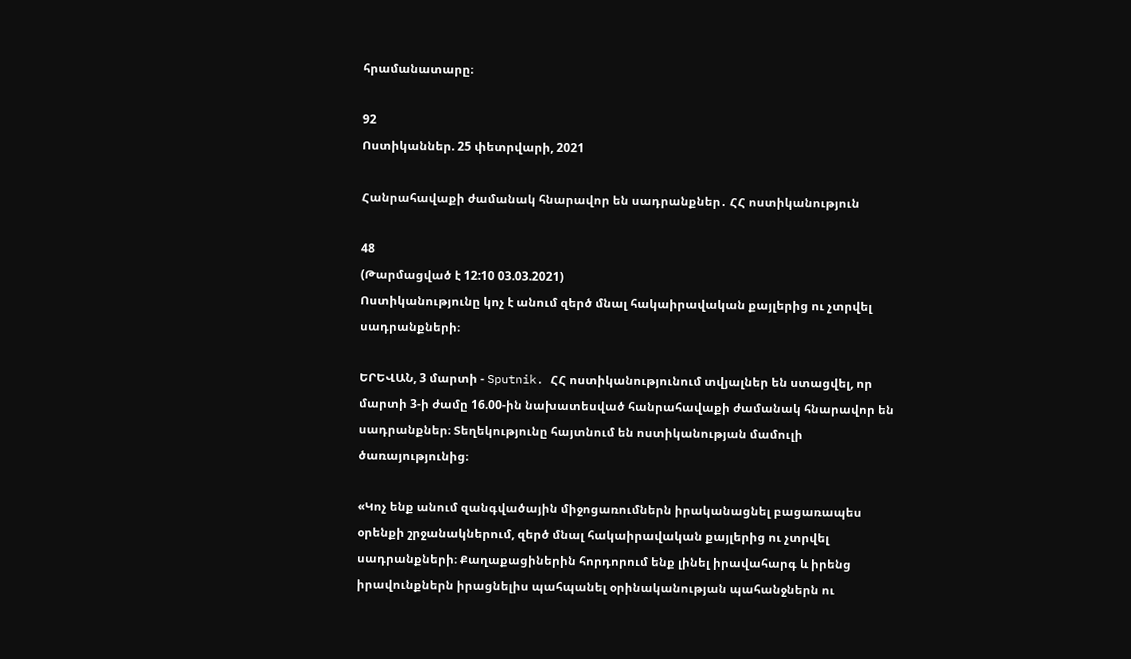հրամանատարը։

92
Ոստիկաններ. 25 փետրվարի, 2021

Հանրահավաքի ժամանակ հնարավոր են սադրանքներ․ ՀՀ ոստիկանություն

48
(Թարմացված է 12:10 03.03.2021)
Ոստիկանությունը կոչ է անում զերծ մնալ հակաիրավական քայլերից ու չտրվել սադրանքների։

ԵՐԵՎԱՆ, 3 մարտի - Sputnik. ՀՀ ոստիկանությունում տվյալներ են ստացվել, որ մարտի 3-ի ժամը 16.00-ին նախատեսված հանրահավաքի ժամանակ հնարավոր են սադրանքներ։ Տեղեկությունը հայտնում են ոստիկանության մամուլի ծառայությունից։

«Կոչ ենք անում զանգվածային միջոցառումներն իրականացնել բացառապես օրենքի շրջանակներում, զերծ մնալ հակաիրավական քայլերից ու չտրվել սադրանքների։ Քաղաքացիներին հորդորում ենք լինել իրավահարգ և իրենց իրավունքներն իրացնելիս պահպանել օրինականության պահանջներն ու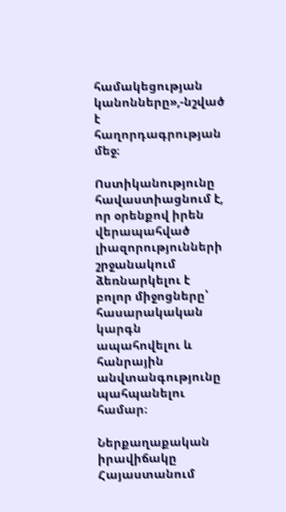համակեցության կանոնները»,-նշված է հաղորդագրության մեջ։

Ոստիկանությունը հավաստիացնում է, որ օրենքով իրեն վերապահված լիազորությունների շրջանակում ձեռնարկելու է բոլոր միջոցները՝ հասարակական կարգն ապահովելու և հանրային անվտանգությունը պահպանելու համար։

Ներքաղաքական իրավիճակը Հայաստանում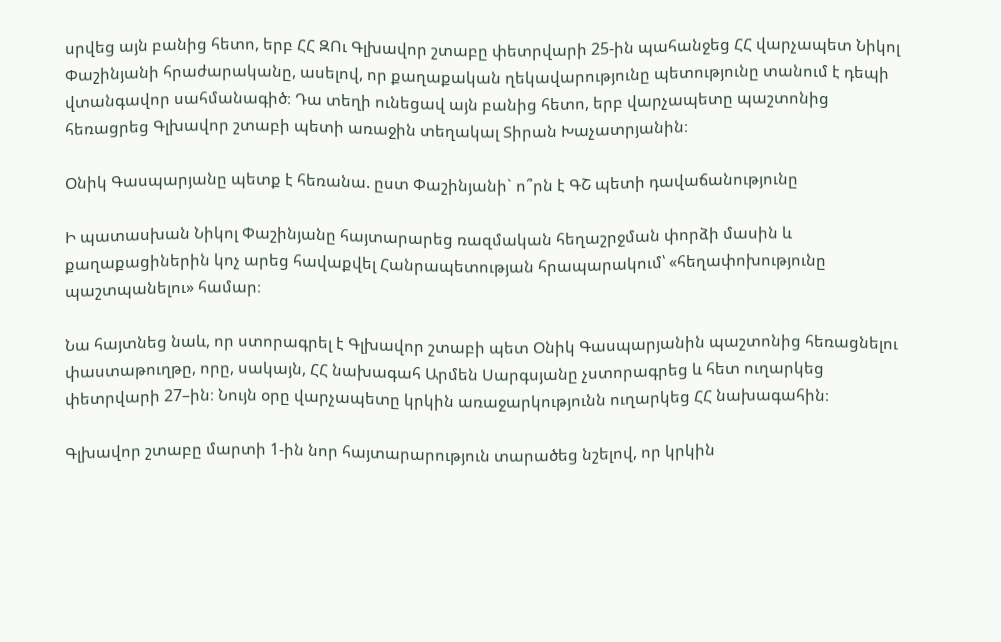սրվեց այն բանից հետո, երբ ՀՀ ԶՈւ Գլխավոր շտաբը փետրվարի 25-ին պահանջեց ՀՀ վարչապետ Նիկոլ Փաշինյանի հրաժարականը, ասելով, որ քաղաքական ղեկավարությունը պետությունը տանում է դեպի վտանգավոր սահմանագիծ։ Դա տեղի ունեցավ այն բանից հետո, երբ վարչապետը պաշտոնից հեռացրեց Գլխավոր շտաբի պետի առաջին տեղակալ Տիրան Խաչատրյանին։

Օնիկ Գասպարյանը պետք է հեռանա. ըստ Փաշինյանի` ո՞րն է ԳՇ պետի դավաճանությունը

Ի պատասխան Նիկոլ Փաշինյանը հայտարարեց ռազմական հեղաշրջման փորձի մասին և քաղաքացիներին կոչ արեց հավաքվել Հանրապետության հրապարակում՝ «հեղափոխությունը պաշտպանելու» համար։

Նա հայտնեց նաև, որ ստորագրել է Գլխավոր շտաբի պետ Օնիկ Գասպարյանին պաշտոնից հեռացնելու փաստաթուղթը, որը, սակայն, ՀՀ նախագահ Արմեն Սարգսյանը չստորագրեց և հետ ուղարկեց փետրվարի 27–ին։ Նույն օրը վարչապետը կրկին առաջարկությունն ուղարկեց ՀՀ նախագահին։

Գլխավոր շտաբը մարտի 1-ին նոր հայտարարություն տարածեց նշելով, որ կրկին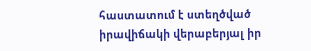հաստատում է ստեղծված իրավիճակի վերաբերյալ իր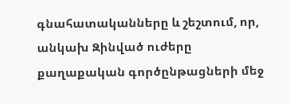գնահատականները և շեշտում, որ, անկախ Զինված ուժերը քաղաքական գործընթացների մեջ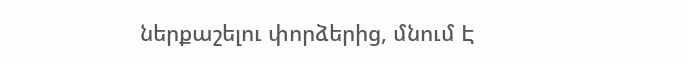ներքաշելու փորձերից, մնում Է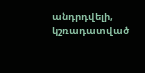անդրդվելի, կշռադատված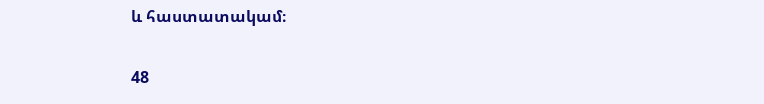և հաստատակամ։

48